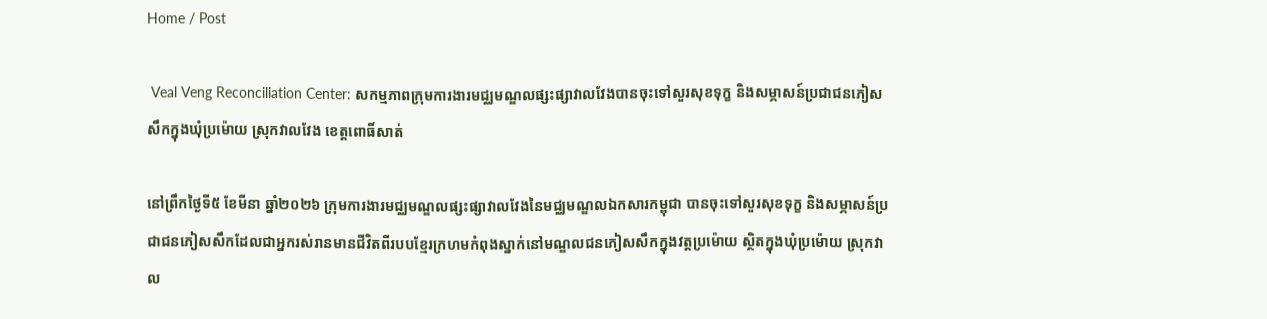Home / Post

 Veal Veng Reconciliation Center: សកម្មភាពក្រុមការងារមជ្ឈមណ្ឌលផ្សះផ្សាវាលវែងបានចុះទៅសួរសុខទុក្ខ និងសម្ភាសន៍ប្រជាជនភៀសសឹកក្នុងឃុំប្រម៉ោយ ស្រុកវាលវែង ខេត្តពោធិ៍សាត់

នៅព្រឹកថ្ងៃទី៥ ខែមីនា ឆ្នាំ២០២៦ ក្រុមការងារមជ្ឈមណ្ឌលផ្សះផ្សាវាលវែងនៃមជ្ឈមណ្ឌលឯកសារកម្ពុជា បានចុះទៅសួរសុខទុក្ខ និងសម្ភាសន៍ប្រជាជនភៀសសឹកដែលជាអ្នករស់រានមានជីវិតពីរបបខ្មែរក្រហមកំពុងស្នាក់នៅមណ្ឌលជនភៀសសឹកក្នុងវត្តប្រម៉ោយ ស្ថិតក្នុងឃុំប្រម៉ោយ ស្រុកវាល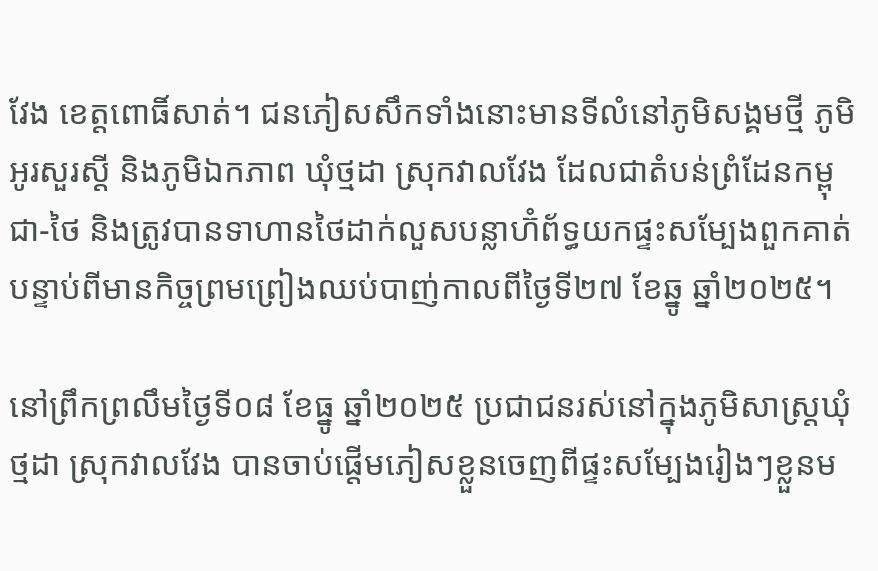វែង ខេត្តពោធិ៍សាត់។ ជនភៀសសឹកទាំងនោះមានទីលំនៅភូមិសង្គមថ្មី ភូមិអូរសួរស្ដី និងភូមិឯកភាព ឃុំថ្មដា ស្រុកវាលវែង ដែលជាតំបន់ព្រំដែនកម្ពុជា-ថៃ និងត្រូវបានទាហានថៃដាក់លួសបន្លាហ៊ំព័ទ្ធយកផ្ទះសម្បែងពួកគាត់ បន្ទាប់ពីមានកិច្ចព្រមព្រៀងឈប់បាញ់កាលពីថ្ងៃទី២៧ ខែឆ្នូ ឆ្នាំ២០២៥។

នៅព្រឹកព្រលឹមថ្ងៃទី០៨ ខែធ្នូ ឆ្នាំ២០២៥ ប្រជាជនរស់នៅក្នុងភូមិសាស្ត្រឃុំថ្មដា ស្រុកវាលវែង បានចាប់ផ្តើមភៀសខ្លួនចេញពីផ្ទះសម្បែងរៀងៗខ្លួនម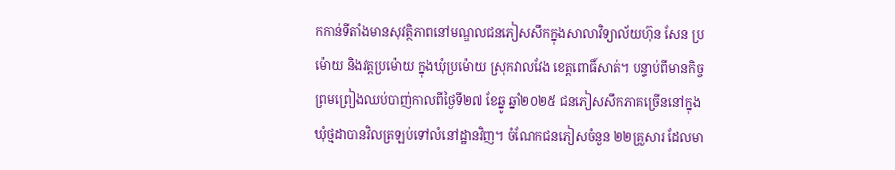កកាន់ទីតាំងមានសុវត្ថិភាពនៅមណ្ឌលជនភៀសសឹកក្នុងសាលាវិទ្យាល័យហ៊ុន សែន ប្រម៉ោយ និងវត្តប្រម៉ោយ ក្នុងឃុំប្រម៉ោយ ស្រុកវាលវែង ខេត្តពោធិ៍សាត់។ បន្ទាប់ពីមានកិច្ចព្រមព្រៀងឈប់បាញ់កាលពីថ្ងៃទី២៧ ខែឆ្នូ ឆ្នាំ២០២៥ ជនភៀសសឹកភាគច្រើននៅក្នុងឃុំថ្មដាបានវិលត្រឡប់ទៅលំនៅដ្ឋានវិញ។ ចំណែកជនភៀសចំនួន ២២គ្រួសារ ដែលមា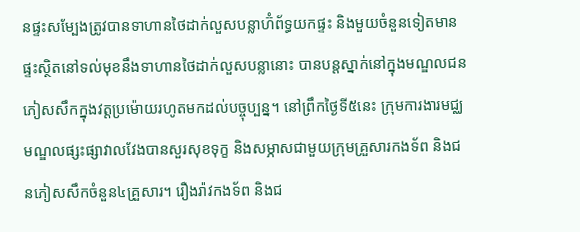នផ្ទះសម្បែងត្រូវបានទាហានថៃដាក់លួសបន្លាហ៊ំព័ទ្ធយកផ្ទះ និងមួយចំនួនទៀតមានផ្ទះស្ថិតនៅទល់មុខនឹងទាហានថៃដាក់លួសបន្លានោះ បានបន្តស្នាក់នៅក្នុងមណ្ឌលជនភៀសសឹកក្នុងវត្តប្រម៉ោយរហូតមកដល់បច្ចុប្បន្ន។ នៅព្រឹកថ្ងៃទី៥នេះ ក្រុមការងារមជ្ឈមណ្ឌលផ្សះផ្សាវាលវែងបានសួរសុខទុក្ខ និងសម្ភាសជាមួយក្រុមគ្រួសារកងទ័ព និងជនភៀសសឹកចំនួន៤គ្រួសារ។ រឿងរ៉ាវកងទ័ព និងជ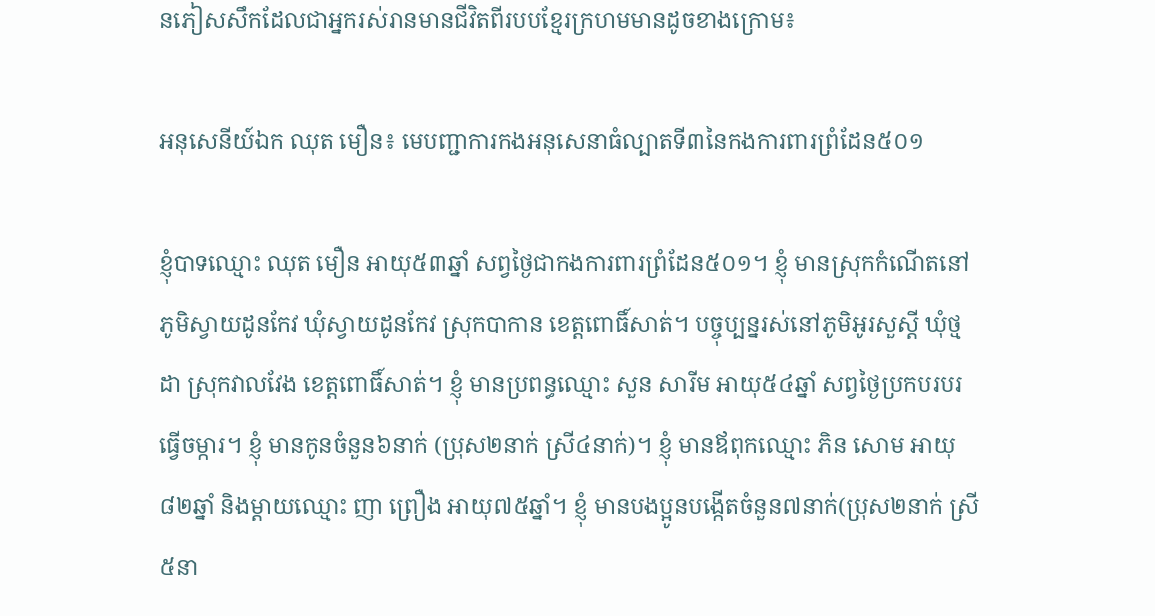នភៀសសឹកដែលជាអ្នករស់រានមានជីវិតពីរបបខ្មែរក្រហមមានដូចខាងក្រោម៖

អនុសេនីយ៍ឯក ឈុត មឿន៖ មេបញ្ជាការកងអនុសេនាធំល្បាតទី៣នៃកងការពារព្រំដែន៥០១

ខ្ញុំបាទឈ្មោះ ឈុត មឿន អាយុ៥៣ឆ្នាំ សព្វថ្ងៃជាកងការពារព្រំដែន៥០១។ ខ្ញុំ មានស្រុកកំណើតនៅភូមិស្វាយដូនកែវ ឃុំស្វាយដូនកែវ ស្រុកបាកាន ខេត្តពោធិ៍សាត់។ បច្ចុប្បន្នរស់នៅភូមិអូរសួស្ដី ឃុំថ្មដា ស្រុកវាលវែង ខេត្តពោធិ៍សាត់។ ខ្ញុំ មានប្រពន្ធឈ្មោះ សួន សារីម អាយុ៥៤ឆ្នាំ សព្វថ្ងៃប្រកបរបរធ្វើចម្ការ។ ខ្ញុំ មានកូនចំនួន៦នាក់ (ប្រុស២នាក់ ស្រី៤នាក់)។ ខ្ញុំ មានឪពុកឈ្មោះ ភិន សោម អាយុ៨២ឆ្នាំ និងម្ដាយឈ្មោះ ញា ព្រឿង អាយុ៧៥ឆ្នាំ។ ខ្ញុំ មានបងប្អូនបង្កើតចំនួន៧នាក់(ប្រុស២នាក់ ស្រី៥នា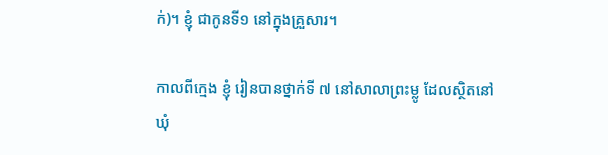ក់)។ ខ្ញុំ ជាកូនទី១ នៅក្នុងគ្រួសារ។

កាលពីក្មេង ខ្ញុំ រៀនបានថ្នាក់ទី ៧ នៅសាលាព្រះម្លូ ដែលស្ថិតនៅឃុំ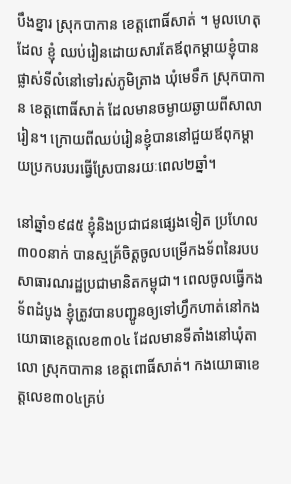បឹងខ្នារ ស្រុកបាកាន ខេត្តពោធិ៍សាត់ ។ មូលហេតុដែល ខ្ញុំ ឈប់រៀនដោយសារតែឪពុកម្ដាយខ្ញុំបានផ្លាស់ទីលំនៅទៅរស់ភូមិត្រាង ឃុំមេទឹក ស្រុកបាកាន ខេត្តពោធិ៍សាត់ ដែលមានចម្ងាយឆ្ងាយពីសាលារៀន។ ក្រោយពីឈប់រៀនខ្ញុំបាននៅជួយឪពុកម្ដាយប្រកបរបរធ្វើស្រែបានរយៈពេល២ឆ្នាំ។

នៅឆ្នាំ១៩៨៥ ខ្ញុំនិងប្រជាជនផ្សេងទៀត ប្រហែល៣០០នាក់ បានស្មគ្រ័ចិត្តចូលបម្រើកងទ័ពនៃរបបសាធារណរដ្ឋប្រជាមានិតកម្ពុជា។ ពេលចូលធ្វើកងទ័ពដំបូង ខ្ញុំត្រូវបានបញ្ជូនឲ្យទៅហ្វឹកហាត់នៅកងយោធាខេត្តលេខ៣០៤ ដែលមានទីតាំងនៅឃុំតាលោ ស្រុកបាកាន ខេត្តពោធិ៍សាត់។ កងយោធាខេត្តលេខ៣០៤គ្រប់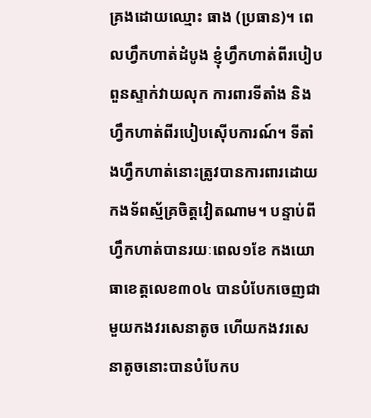គ្រងដោយឈ្មោះ ធាង (ប្រធាន)។ ពេលហ្វឹកហាត់ដំបូង ខ្ញុំហ្វឹកហាត់ពីរបៀបពួនស្ទាក់វាយលុក ការពារទីតាំង និងហ្វឹកហាត់ពីរបៀបស៊ើបការណ៍។ ទីតាំងហ្វឹកហាត់នោះត្រូវបានការពារដោយកងទ័ពស្ម័គ្រចិត្តវៀតណាម។ បន្ទាប់ពីហ្វឹកហាត់បានរយៈពេល១ខែ កងយោធាខេត្តលេខ៣០៤ បានបំបែកចេញជាមួយកងវរសេនាតូច ហើយកងវរសេនាតូចនោះបានបំបែកប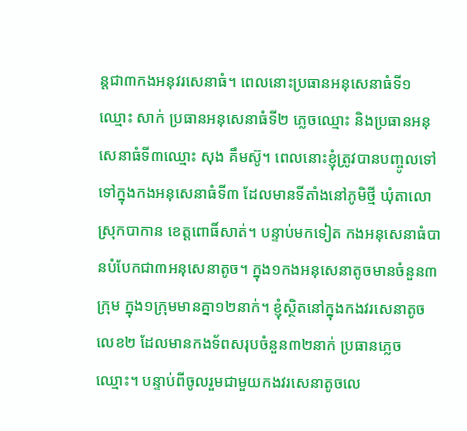ន្តជា៣កងអនុវរសេនាធំ។ ពេលនោះប្រធានអនុសេនាធំទី១ឈ្មោះ សាក់ ប្រធានអនុសេនាធំទី២ ភ្លេចឈ្មោះ និងប្រធានអនុសេនាធំទី៣ឈ្មោះ សុង គឹមស៊ូ។ ពេលនោះខ្ញុំត្រូវបានបញ្ចូលទៅទៅក្នុងកងអនុសេនាធំទី៣ ដែលមានទីតាំងនៅភូមិថ្មី ឃុំតាលោ ស្រុកបាកាន ខេត្តពោធិ៍សាត់។ បន្ទាប់មកទៀត កងអនុសេនាធំបានបំបែកជា៣អនុសេនាតូច។ ក្នុង១កងអនុសេនាតូចមានចំនួន៣ក្រុម ក្នុង១ក្រុមមានគ្នា១២នាក់។ ខ្ញុំស្ថិតនៅក្នុងកងវរសេនាតូចលេខ២ ដែលមានកងទ័ពសរុបចំនួន៣២នាក់ ប្រធានភ្លេចឈ្មោះ។ បន្ទាប់ពីចូលរួមជាមួយកងវរសេនាតូចលេ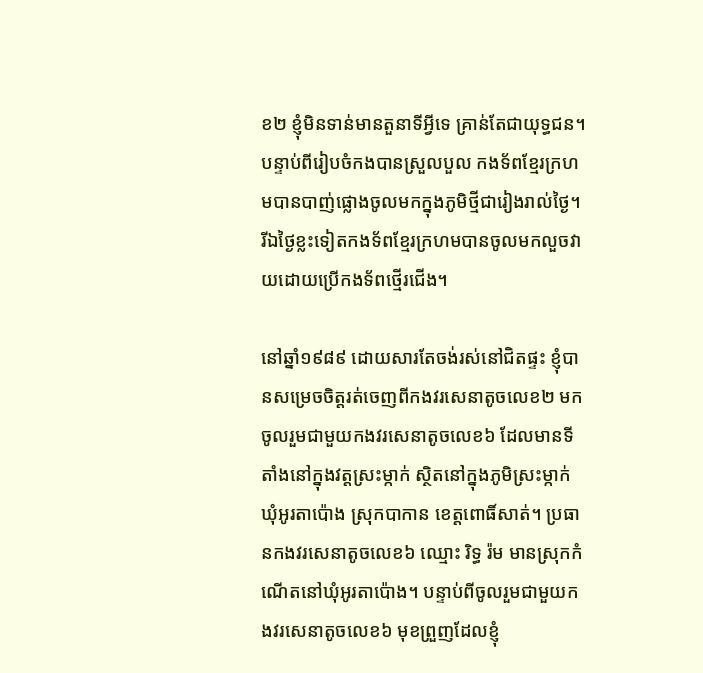ខ២ ខ្ញុំមិនទាន់មានតួនាទីអ្វីទេ គ្រាន់តែជាយុទ្ធជន។ បន្ទាប់ពីរៀបចំកងបានស្រួលបួល កងទ័ពខ្មែរក្រហមបានបាញ់ផ្លោងចូលមកក្នុងភូមិថ្មីជារៀងរាល់ថ្ងៃ។ រីឯថ្ងៃខ្លះទៀតកងទ័ពខ្មែរក្រហមបានចូលមកលួចវាយដោយប្រើកងទ័ពថ្មើរជើង។

នៅឆ្នាំ១៩៨៩ ដោយសារតែចង់រស់នៅជិតផ្ទះ ខ្ញុំបានសម្រេចចិត្តរត់ចេញពីកងវរសេនាតូចលេខ២ មកចូលរួមជាមួយកងវរសេនាតូចលេខ៦ ដែលមានទីតាំងនៅក្នុងវត្តស្រះម្កាក់ ស្ថិតនៅក្នុងភូមិស្រះម្កាក់ ឃុំអូរតាប៉ោង ស្រុកបាកាន ខេត្តពោធិ៍សាត់។ ប្រធានកងវរសេនាតូចលេខ៦ ឈ្មោះ រិទ្ធ រ៉ម មានស្រុកកំណើតនៅឃុំអូរតាប៉ោង។ បន្ទាប់ពីចូលរួមជាមួយកងវរសេនាតូចលេខ៦ មុខព្រួញដែលខ្ញុំ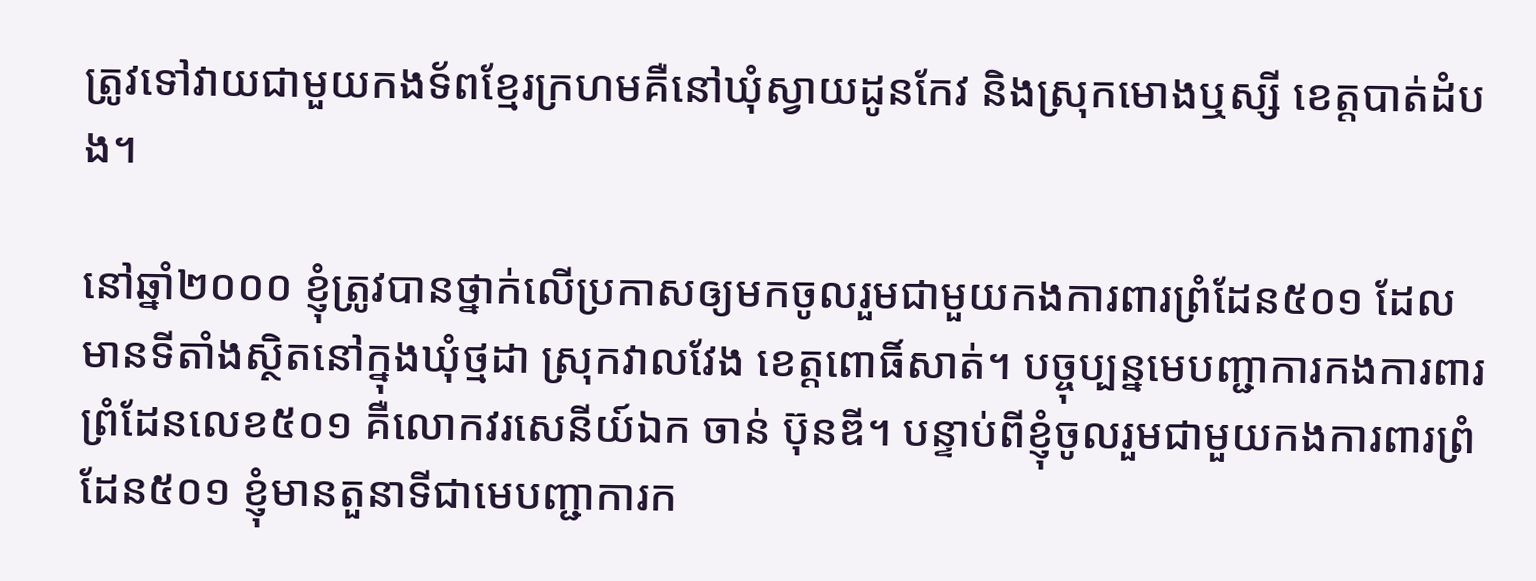ត្រូវទៅវាយជាមួយកងទ័ពខ្មែរក្រហមគឺនៅឃុំស្វាយដូនកែវ និងស្រុកមោងឬស្សី ខេត្តបាត់ដំបង។

នៅឆ្នាំ២០០០ ខ្ញុំត្រូវបានថ្នាក់លើប្រកាសឲ្យមកចូលរួមជាមួយកងការពារព្រំដែន៥០១ ដែលមានទីតាំងស្ថិតនៅក្នុងឃុំថ្មដា ស្រុកវាលវែង ខេត្តពោធិ៍សាត់។ បច្ចុប្បន្នមេបញ្ជាការកងការពារព្រំដែនលេខ៥០១ គឺលោកវរសេនីយ៍ឯក ចាន់ ប៊ុនឌី។ បន្ទាប់ពីខ្ញុំចូលរួមជាមួយកងការពារព្រំដែន៥០១ ខ្ញុំមានតួនាទីជាមេបញ្ជាការក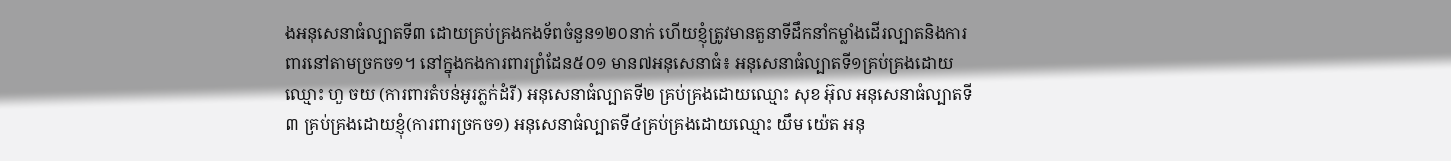ងអនុសេនាធំល្បាតទី៣ ដោយគ្រប់គ្រងកងទ័ពចំនួន១២០នាក់ ហើយខ្ញុំត្រូវមានតួនាទីដឹកនាំកម្លាំងដើរល្បាតនិងការពារនៅតាមច្រកច១។ នៅក្នុងកងការពារព្រំដែន៥០១ មាន៧អនុសេនាធំ៖ អនុសេនាធំល្បាតទី១គ្រប់គ្រងដោយឈ្មោះ ហួ ចយ (ការពារតំបន់អូរភ្លក់ដំរី) អនុសេនាធំល្បាតទី២ គ្រប់គ្រងដោយឈ្មោះ សុខ អ៊ុល អនុសេនាធំល្បាតទី៣ គ្រប់គ្រងដោយខ្ញុំ(ការពារច្រកច១) អនុសេនាធំល្បាតទី៤គ្រប់គ្រងដោយឈ្មោះ យឹម យ៉េត អនុ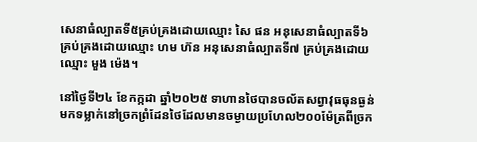សេនាធំល្បាតទី៥គ្រប់គ្រងដោយឈ្មោះ សៃ ផន អនុសេនាធំល្បាតទី៦ គ្រប់គ្រងដោយឈ្មោះ ហម ហ៊ន អនុសេនាធំល្បាតទី៧ គ្រប់គ្រងដោយឈ្មោះ មួង ម៉េង។

នៅថ្ងៃទី២៤ ខែកក្កដា ឆ្នាំ២០២៥ ទាហានថៃបានចល័តសព្វាវុធធុនធ្ងន់មកទម្លាក់នៅច្រកព្រំដែនថៃដែលមានចម្ងាយប្រហែល២០០ម៉ែត្រពីច្រក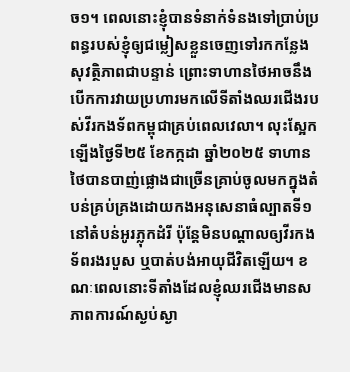ច១។ ពេលនោះខ្ញុំបានទំនាក់ទំនងទៅប្រាប់ប្រពន្ធរបស់ខ្ញុំឲ្យជម្លៀសខ្លួនចេញទៅរកកន្លែងសុវត្ថិភាពជាបន្ទាន់ ព្រោះទាហានថៃអាចនឹងបើកការវាយប្រហារមកលើទីតាំងឈរជើងរបស់វីរកងទ័ពកម្ពុជាគ្រប់ពេលវេលា។ លុះស្អែកឡើងថ្ងៃទី២៥ ខែកក្កដា ឆ្នាំ២០២៥ ទាហានថៃបានបាញ់ផ្លោងជាច្រើនគ្រាប់ចូលមកក្នុងតំបន់គ្រប់គ្រងដោយកងអនុសេនាធំល្បាតទី១នៅតំបន់អូរភ្លុកដំរី ប៉ុន្តែមិនបណ្ដាលឲ្យវីរកងទ័ពរងរបួស ឬបាត់បង់អាយុជីវិតឡើយ។ ខណៈពេលនោះទីតាំងដែលខ្ញុំឈរជើងមានសភាពការណ៍ស្ងប់ស្ងា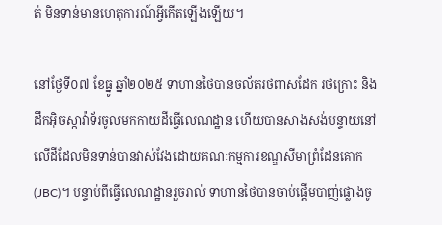ត់ មិនទាន់មានហេតុការណ៍អ្វីកើតឡើងឡើយ។

នៅថ្ងែទី០៧ ខែធ្នូ ឆ្នាំ២០២៥ ទាហានថៃបានចល័តរថពាសដែក រថក្រោះ និងដឹកអ៊ិចស្កាវ៉ាទ័រចូលមកកាយដីធ្វើលេណដ្ឋាន ហើយបានសាងសង់បន្ទាយនៅលើដីដែលមិនទាន់បានវាស់វែងដោយគណៈកម្មការខណ្ឌសីមាព្រំដែនគោក(JBC)។ បន្ទាប់ពីធ្វើលេណដ្ឋានរួចរាល់ ទាហានថៃបានចាប់ផ្ដើមបាញ់ផ្លោងចូ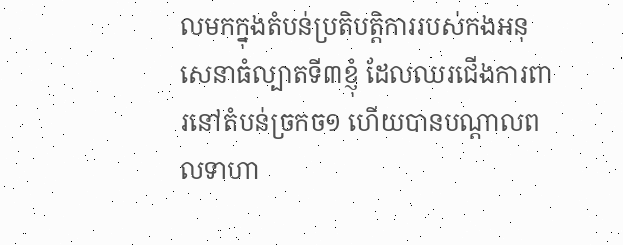លមកក្នុងតំបន់ប្រតិបត្តិការរបស់កងអនុសេនាធំល្បាតទី៣ខ្ញុំ ដែលឈរជើងការពារនៅតំបន់ច្រកច១ ហើយបានបណ្ដាលពលទាហា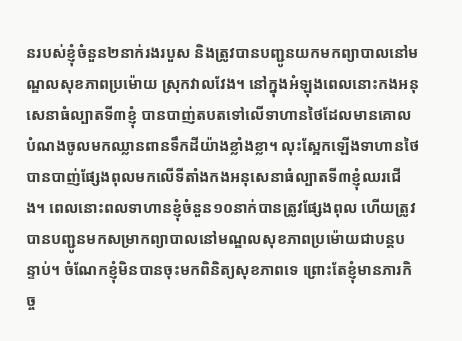នរបស់ខ្ញុំចំនួន២នាក់រងរបួស និងត្រូវបានបញ្ជូនយកមកព្យាបាលនៅមណ្ឌលសុខភាពប្រម៉ោយ ស្រុកវាលវែង។ នៅក្នុងអំឡុងពេលនោះកងអនុសេនាធំល្បាតទី៣ខ្ញុំ បានបាញ់តបតទៅលើទាហានថៃដែលមានគោលបំណងចូលមកឈ្លានពានទឹកដីយ៉ាងខ្លាំងខ្លា។ លុះស្អែកឡើងទាហានថៃបានបាញ់ផ្សែងពុលមកលើទីតាំងកងអនុសេនាធំល្បាតទី៣ខ្ញុំឈរជើង។ ពេលនោះពលទាហានខ្ញុំចំនួន១០នាក់បានត្រូវផ្សែងពុល ហើយត្រូវបានបញ្ជូនមកសម្រាកព្យាបាលនៅមណ្ឌលសុខភាពប្រម៉ោយជាបន្តបន្ទាប់។ ចំណែកខ្ញុំមិនបានចុះមកពិនិត្យសុខភាពទេ ព្រោះតែខ្ញុំមានភារកិច្ច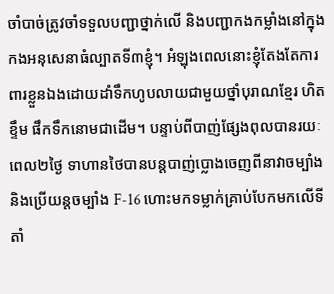ចាំបាច់ត្រូវចាំទទួលបញ្ជាថ្នាក់លើ និងបញ្ជាកងកម្លាំងនៅក្នុងកងអនុសេនាធំល្បាតទី៣ខ្ញុំ។ អំឡុងពេលនោះខ្ញុំតែងតែការពារខ្លួនឯងដោយដាំទឹកហូបលាយជាមួយថ្នាំបុរាណខ្មែរ ហិតខ្ទឹម ផឹកទឹកនោមជាដើម។ បន្ទាប់ពីបាញ់ផ្សែងពុលបានរយៈពេល២ថ្ងៃ ទាហានថៃបានបន្តបាញ់ប្លោងចេញពីនាវាចម្បាំង និងប្រើយន្តចម្បាំង F-16 ហោះមកទម្លាក់គ្រាប់បែកមកលើទីតាំ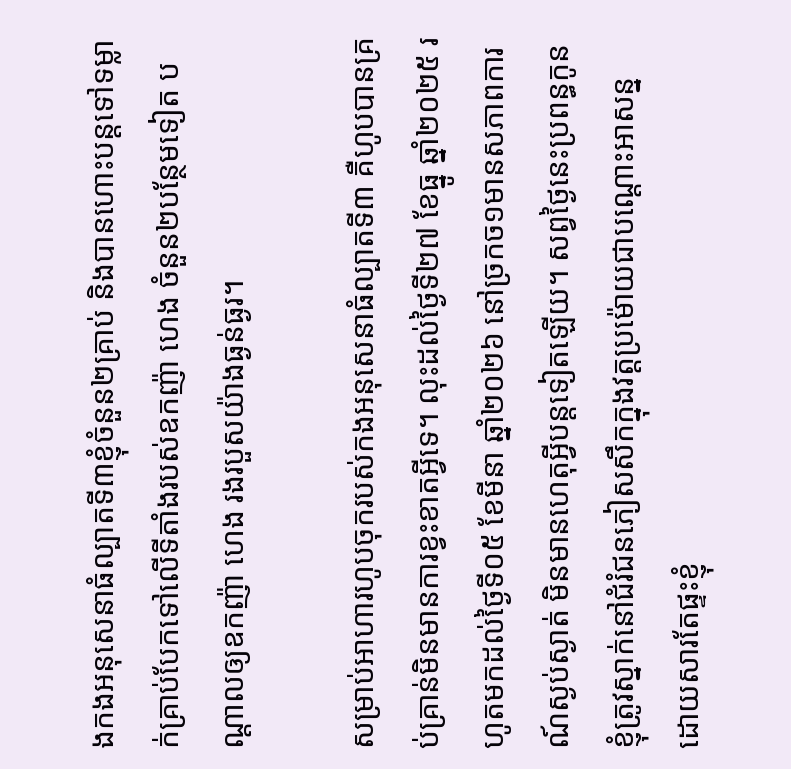ងកងអនុសេនាធំល្បាតទី៣ខ្ញុំចំនួន២គ្រាប់ និងបានហោះបន្តទៅទម្លាក់គ្រាប់បែកទៅលើទីតាំងរបស់ឧកញ៉ា ហេង ចំនួន២បន្ថែមទៀត បណ្ដាលឲ្យឧកញ៉ា ហេង រងរបួសយ៉ាងធ្ងន់ធ្ងរ។

សម្រាប់អាហារហូបចុករបស់កងអនុសេនាធំល្បាតទី៣ គឺហូបបានគ្រប់គ្រាន់មិនមានការខ្វះខាតអ្វីទេ។ លុះដល់ថ្ងៃទី២៧ ខែធ្នូ ឆ្នាំ២០២៥ រហូតមកដល់ថ្ងៃទី០៥ ខែមីនា ឆ្នាំ២០២៦ នៅច្រកច១មានសភាពការណ៍ស្ងប់ស្ងាត់ មិនមានហេតុអ្វីបន្តទៀតឡើយ។ សព្វថ្ងៃនេះប្រពន្ធកូនខ្ញុំត្រូវស្នាក់នៅជំរំជនភៀសសឹកក្នុងវត្តប្រម៉ោយជាបណ្ដោះអាសន្ន ដោយសារតែផ្ទះខ្ញុំ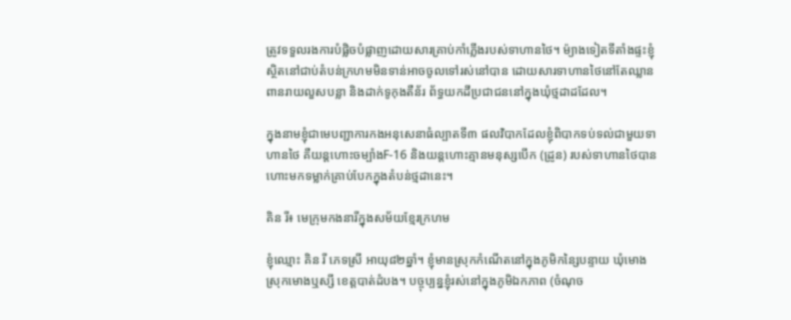ត្រូវទទួលរងការបំផ្លិចបំផ្លាញដោយសារគ្រាប់កាំភ្លើងរបស់ទាហានថៃ។ ម៉្យាងទៀតទីតាំងផ្ទះខ្ញុំស្ថិតនៅជាប់តំបន់ក្រហមមិនទាន់អាចចូលទៅរស់នៅបាន ដោយសារទាហានថៃនៅតែឈ្លានពានរាយលួសបន្លា និងដាក់ទូកុងតឺន័រ ព័ទ្ធយកដីប្រជាជននៅក្នុងឃុំថ្មដាដដែល។

ក្នុងនាមខ្ញុំជាមេបញ្ជាការកងអនុសេនាធំល្បាតទី៣ ផលវិបាកដែលខ្ញុំពិបាកទប់ទល់ជាមួយទាហានថៃ គឺយន្តហោះចម្បាំងF-16 និងយន្តហោះគ្មានមនុស្សបើក (ដ្រូន) របស់ទាហានថៃបានហោះមកទម្លាក់គ្រាប់បែកក្នុងតំបន់ថ្មដានេះ។

គិន រី៖ មេក្រុមកងនារីក្នុងសម័យខ្មែរក្រហម

ខ្ញុំឈ្មោះ គិន រី ភេទស្រី អាយុ៨២ឆ្នាំ។ ខ្ញុំមានស្រុកកំណើតនៅក្នុងភូមិកន្សៃបន្ទាយ ឃុំមោង ស្រុកមោងឬស្សី ខេត្តបាត់ដំបង។ បច្ចុប្បន្នខ្ញុំរស់នៅក្នុងភូមិឯកភាព (ចំណុច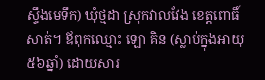ស្ទឹងមេទឹក) ឃុំថ្មដា ស្រុកវាលវែង ខេត្តពោធិ៍សាត់។ ឪពុកឈ្មោះ ឡោ គិន (ស្លាប់ក្នុងអាយុ៥៦ឆ្នាំ) ដោយសារ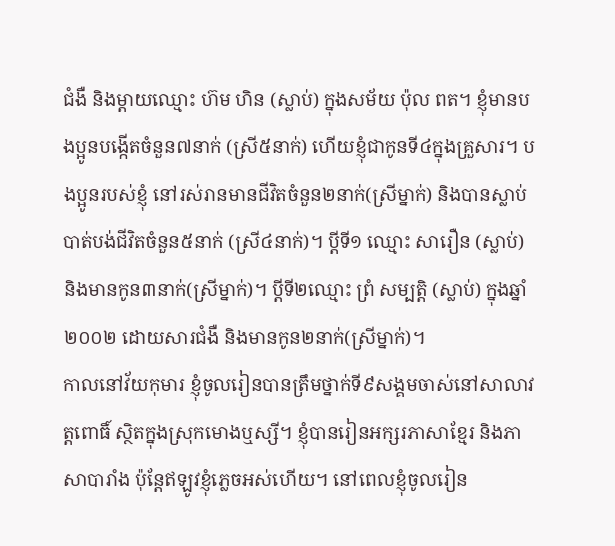ជំងឺ និងម្ដាយឈ្មោះ ហ៊ម ហិន (ស្លាប់) ក្នុងសម័យ ប៉ុល ពត។ ខ្ញុំមានបងប្អូនបង្កើតចំនួន៧នាក់ (ស្រី៥នាក់) ហើយខ្ញុំជាកូនទី៤ក្នុងគ្រួសារ។ បងប្អូនរបស់ខ្ញុំ នៅរស់រានមានជីវិតចំនួន២នាក់(ស្រីម្នាក់) និងបានស្លាប់បាត់បង់ជីវិតចំនួន៥នាក់ (ស្រី៤នាក់)។ ប្ដីទី១ ឈ្មោះ សារឿន (ស្លាប់) និងមានកូន៣នាក់(ស្រីម្នាក់)។ ប្ដីទី២ឈ្មោះ ព្រំ សម្បត្តិ (ស្លាប់) ក្នុងឆ្នាំ២០០២ ដោយសារជំងឺ និងមានកូន២នាក់(ស្រីម្នាក់)។
កាលនៅវ័យកុមារ ខ្ញុំចូលរៀនបានត្រឹមថ្នាក់ទី៩សង្គមចាស់នៅសាលាវត្តពោធិ៍ ស្ថិតក្នុងស្រុកមោងឬស្សី។ ខ្ញុំបានរៀនអក្សរភាសាខ្មែរ និងភាសាបារាំង ប៉ុន្តែឥឡូវខ្ញុំភ្លេចអស់ហើយ។ នៅពេលខ្ញុំចូលរៀន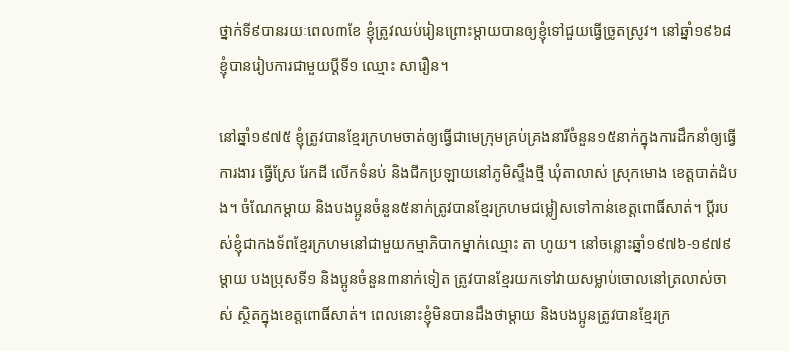ថ្នាក់ទី៩បានរយៈពេល៣ខែ ខ្ញុំត្រូវឈប់រៀនព្រោះម្ដាយបានឲ្យខ្ញុំទៅជួយធ្វើច្រូតស្រូវ។ នៅឆ្នាំ១៩៦៨ ខ្ញុំបានរៀបការជាមួយប្ដីទី១ ឈ្មោះ សារឿន។

នៅឆ្នាំ១៩៧៥ ខ្ញុំត្រូវបានខ្មែរក្រហមចាត់ឲ្យធ្វើជាមេក្រុមគ្រប់គ្រងនារីចំនួន១៥នាក់ក្នុងការដឹកនាំឲ្យធ្វើការងារ ធ្វើស្រែ រែកដី លើកទំនប់ និងជីកប្រឡាយនៅភូមិស្ទឹងថ្មី ឃុំតាលាស់ ស្រុកមោង ខេត្តបាត់ដំបង។ ចំណែកម្ដាយ និងបងប្អូនចំនួន៥នាក់ត្រូវបានខ្មែរក្រហមជម្លៀសទៅកាន់ខេត្តពោធិ៍សាត់។ ប្ដីរបស់ខ្ញុំជាកងទ័ពខ្មែរក្រហមនៅជាមួយកម្មាភិបាកម្នាក់ឈ្មោះ តា ហូយ។ នៅចន្លោះឆ្នាំ១៩៧៦-១៩៧៩ ម្ដាយ បងប្រុសទី១ និងប្អូនចំនួន៣នាក់ទៀត ត្រូវបានខ្មែរយកទៅវាយសម្លាប់ចោលនៅត្រលាស់ចាស់ ស្ថិតក្នុងខេត្តពោធិ៍សាត់។ ពេលនោះខ្ញុំមិនបានដឹងថាម្ដាយ និងបងប្អូនត្រូវបានខ្មែរក្រ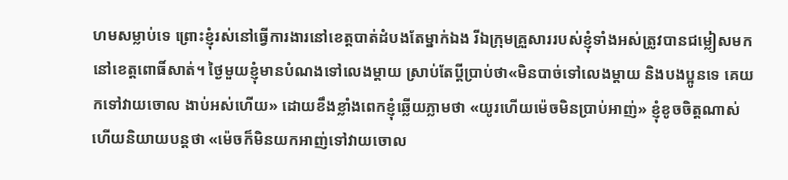ហមសម្លាប់ទេ ព្រោះខ្ញុំរស់នៅធ្វើការងារនៅខេត្តបាត់ដំបងតែម្នាក់ឯង រីឯក្រុមគ្រួសាររបស់ខ្ញុំទាំងអស់ត្រូវបានជម្លៀសមកនៅខេត្តពោធិ៍សាត់។ ថ្ងៃមួយខ្ញុំមានបំណងទៅលេងម្ដាយ ស្រាប់តែប្ដីប្រាប់ថា«មិនបាច់ទៅលេងម្ដាយ និងបងប្អូនទេ គេយកទៅវាយចោល ងាប់អស់ហើយ» ដោយខឹងខ្លាំងពេកខ្ញុំឆ្លើយភ្លាមថា «យូរហើយម៉េចមិនប្រាប់អាញ់» ខ្ញុំខូចចិត្តណាស់ ហើយនិយាយបន្តថា «ម៉េចក៏មិនយកអាញ់ទៅវាយចោល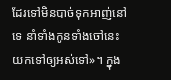ដែរទៅមិនបាច់ទុកអាញ់នៅទេ នាំទាំងកូនទាំងចៅនេះយកទៅឲ្យអស់ទៅ»។ ក្នុង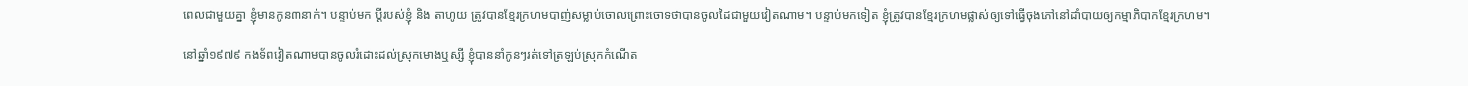ពេលជាមួយគ្នា ខ្ញុំមានកូន៣នាក់។ បន្ទាប់មក ប្ដីរបស់ខ្ញុំ និង តាហូយ ត្រូវបានខ្មែរក្រហមបាញ់សម្លាប់ចោលព្រោះចោទថាបានចូលដៃជាមួយវៀតណាម។ បន្ទាប់មកទៀត ខ្ញុំត្រូវបានខ្មែរក្រហមផ្លាស់ឲ្យទៅធ្វើចុងភៅនៅដាំបាយឲ្យកម្មាភិបាកខ្មែរក្រហម។

នៅឆ្នាំ១៩៧៩ កងទ័ពវៀតណាមបានចូលរំដោះដល់ស្រុកមោងឬស្សី ខ្ញុំបាននាំកូនៗរត់ទៅត្រឡប់ស្រុកកំណើត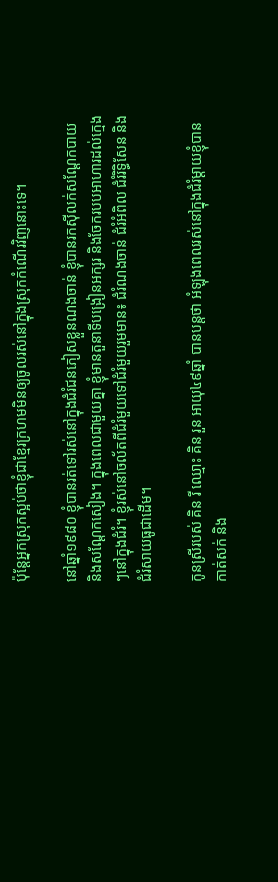ប៉ុន្តែអ្នកស្រុកស្អប់ថាខ្ញុំជាខ្មែរក្រហមមិនឲ្យចូលរស់នៅក្នុងស្រុកកំណើរវិញនោះទេ។

នៅឆ្នាំ១៩៨០ ខ្ញុំបានរត់ទៅរស់នៅក្នុងជំរំជនភៀសខ្លួនណងចាន់ ខ្ញុំបានរកស៊ីលក់សណ្ដែកបាយ និងសណ្ដែកសៀង។ ក្នុងពេលជាមួយគ្នា ខ្ញុំមានតួនាទីបង្រៀនអក្សរ និងចែករបបអាហារដល់ក្មេងៗនៅក្នុងជំរំ។ ខ្ញុំរស់នៅចល័តពីជំរំមួយទៅជំរំមួយរួមមាន៖ ជំរំណងចាន់ ជំរំអំពិល ជំរំរិទ្ធិសែន និងជំរំសាយធូជាដើម។

កូនស្រីរបស់ គិន រី ឈ្មោះ គិន រួន អាយុ៤៩ឆ្នាំ បានបន្តថា អំឡុងពេលរស់នៅក្នុងជំរំម្ដាយខ្ញុំបានកាត់សក់ និង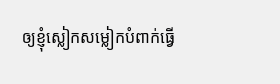ឲ្យខ្ញុំស្លៀកសម្លៀកបំពាក់ធ្វើ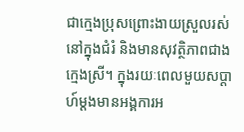ជាក្មេងប្រុសព្រោះងាយស្រួលរស់នៅក្នុងជំរំ និងមានសុវត្ថិភាពជាងក្មេងស្រី។ ក្នុងរយៈពេលមួយសប្ដាហ៍ម្តងមានអង្គការអ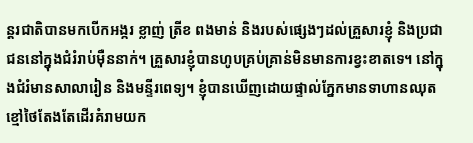ន្តរជាតិបានមកបើកអង្ករ ខ្លាញ់ ត្រីខ ពងមាន់ និងរបស់ផ្សេងៗដល់គ្រួសារខ្ញុំ និងប្រជាជននៅក្នុងជំរំរាប់ម៉ឺននាក់។ គ្រួសារខ្ញុំបានហូបគ្រប់គ្រាន់មិនមានការខ្វះខាតទេ។ នៅក្នុងជំរំមានសាលារៀន និងមន្ទីរពេទ្យ។ ខ្ញុំបានឃើញដោយផ្ទាល់ភ្នែកមានទាហានឈុតខ្មៅថៃតែងតែដើរគំរាមយក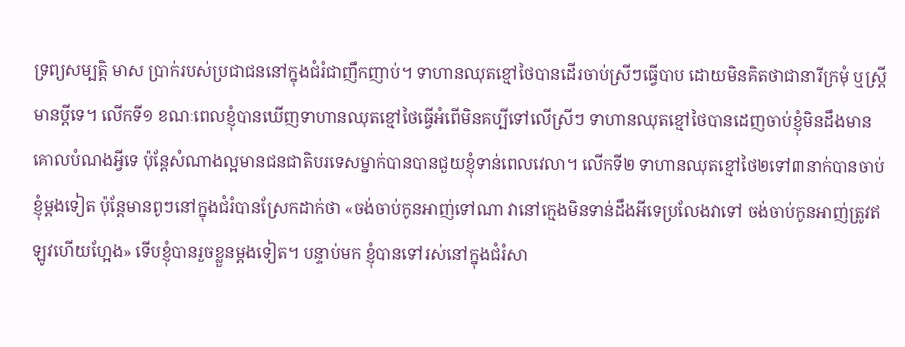ទ្រព្យសម្បត្តិ មាស ប្រាក់របស់ប្រជាជននៅក្នុងជំរំជាញឹកញាប់។ ទាហានឈុតខ្មៅថៃបានដើរចាប់ស្រីៗធ្វើបាប ដោយមិនគិតថាជានារីក្រមុំ ឬស្រ្តីមានប្ដីទេ។ លើកទី១ ខណៈពេលខ្ញុំបានឃើញទាហានឈុតខ្មៅថៃធ្វើអំពើមិនគប្បីទៅលើស្រីៗ ទាហានឈុតខ្មៅថៃបានដេញចាប់ខ្ញុំមិនដឹងមានគោលបំណងអ្វីទេ ប៉ុន្តែសំណាងល្អមានជនជាតិបរទេសម្នាក់បានបានជួយខ្ញុំទាន់ពេលវេលា។ លើកទី២ ទាហានឈុតខ្មៅថៃ២ទៅ៣នាក់បានចាប់ខ្ញុំម្ដងទៀត ប៉ុន្តែមានពូៗនៅក្នុងជំរំបានស្រែកដាក់ថា «ចង់ចាប់កូនអាញ់ទៅណា វានៅក្មេងមិនទាន់ដឹងអីទេប្រលែងវាទៅ ចង់ចាប់កូនអាញ់ត្រូវឥឡូវហើយហែ្អង» ទើបខ្ញុំបានរួចខ្លួនម្ដងទៀត។ បន្ទាប់មក ខ្ញុំបានទៅរស់នៅក្នុងជំរំសា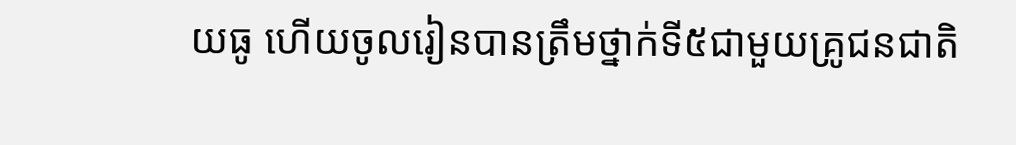យធូ ហើយចូលរៀនបានត្រឹមថ្នាក់ទី៥ជាមួយគ្រូជនជាតិ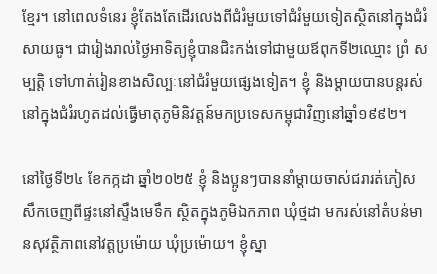ខ្មែរ។ នៅពេលទំនេរ ខ្ញុំតែងតែដើរលេងពីជំរំមួយទៅជំរំមួយទៀតស្ថិតនៅក្នុងជំរំសាយធូ។ ជារៀងរាល់ថ្ងៃអាទិត្យខ្ញុំបានជិះកង់ទៅជាមួយឪពុកទី២ឈ្មោះ ព្រំ សម្បត្តិ ទៅហាត់រៀនខាងសិល្បៈនៅជំរំមួយផ្សេងទៀត។ ខ្ញុំ និងម្ដាយបានបន្តរស់នៅក្នុងជំរំរហូតដល់ធ្វើមាតុភូមិនិវត្តន៍មកប្រទេសកម្ពុជាវិញនៅឆ្នាំ១៩៩២។

នៅថ្ងៃទី២៤ ខែកក្កដា ឆ្នាំ២០២៥ ខ្ញុំ និងប្អូនៗបាននាំម្ដាយចាស់ជរារត់ភៀសសឹកចេញពីផ្ទះនៅស្ទឹងមេទឹក ស្ថិតក្នុងភូមិឯកភាព ឃុំថ្មដា មករស់នៅតំបន់មានសុវត្ថិភាពនៅវត្តប្រម៉ោយ ឃុំប្រម៉ោយ។ ខ្ញុំស្នា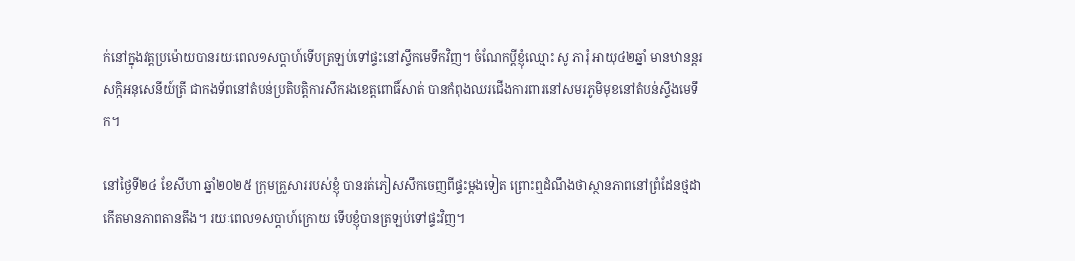ក់នៅក្នុងវត្តប្រម៉ោយបានរយៈពេល១សប្ដាហ៍ទើបត្រឡប់ទៅផ្ទះនៅស្ទឹកមេទឹកវិញ។ ចំណែកប្ដីខ្ញុំឈ្មោះ សូ ភារុំ អាយុ៤២ឆ្នាំ មានឋានន្តរសក្កិអនុសេនីយ៍ត្រី ជាកងទ័ពនៅតំបន់ប្រតិបត្តិការសឹករងខេត្តពោធិ៍សាត់ បានកំពុងឈរជើងការពារនៅសមរភូមិមុខនៅតំបន់ស្ទឹងមេទឹក។

នៅថ្ងៃទី២៤ ខែសីហា ឆ្នាំ២០២៥ ក្រុមគ្រួសាររបស់ខ្ញុំ បានរត់ភៀសសឹកចេញពីផ្ទះម្ដងទៀត ព្រោះឮដំណឹងថាស្ថានភាពនៅព្រំដែនថ្មដាកើតមានភាពតានតឹង។ រយៈពេល១សប្ដាហ៍ក្រោយ ទើបខ្ញុំបានត្រឡប់ទៅផ្ទះវិញ។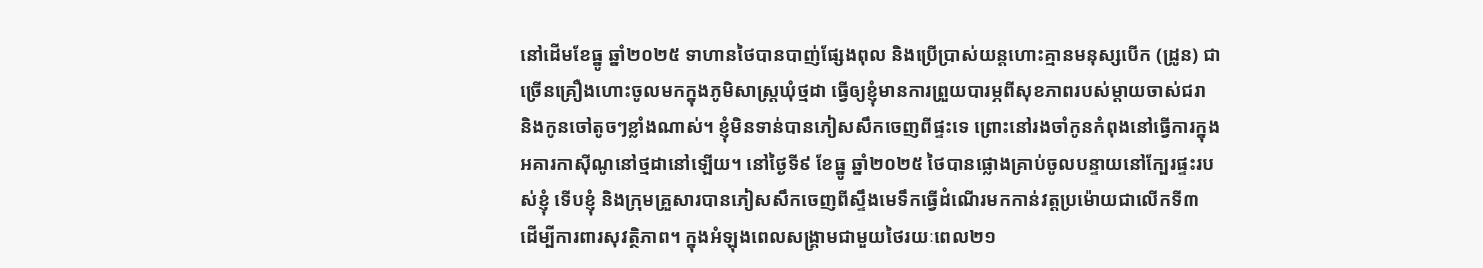នៅដើមខែធ្នូ ឆ្នាំ២០២៥ ទាហានថៃបានបាញ់ផ្សែងពុល និងប្រើប្រាស់យន្តហោះគ្មានមនុស្សបើក (ដ្រូន) ជាច្រើនគ្រឿងហោះចូលមកក្នុងភូមិសាស្រ្តឃុំថ្មដា ធ្វើឲ្យខ្ញុំមានការព្រួយបារម្ភពីសុខភាពរបស់ម្ដាយចាស់ជរា និងកូនចៅតូចៗខ្លាំងណាស់។ ខ្ញុំមិនទាន់បានភៀសសឹកចេញពីផ្ទះទេ ព្រោះនៅរងចាំកូនកំពុងនៅធ្វើការក្នុងអគារកាស៊ីណូនៅថ្មដានៅឡើយ។ នៅថ្ងៃទី៩ ខែធ្នូ ឆ្នាំ២០២៥ ថៃបានផ្លោងគ្រាប់ចូលបន្ទាយនៅក្បែរផ្ទះរបស់ខ្ញុំ ទើបខ្ញុំ និងក្រុមគ្រួសារបានភៀសសឹកចេញពីស្ទឹងមេទឹកធ្វើដំណើរមកកាន់វត្តប្រម៉ោយជាលើកទី៣ ដើម្បីការពារសុវត្ថិភាព។ ក្នុងអំឡុងពេលសង្រ្គាមជាមួយថៃរយៈពេល២១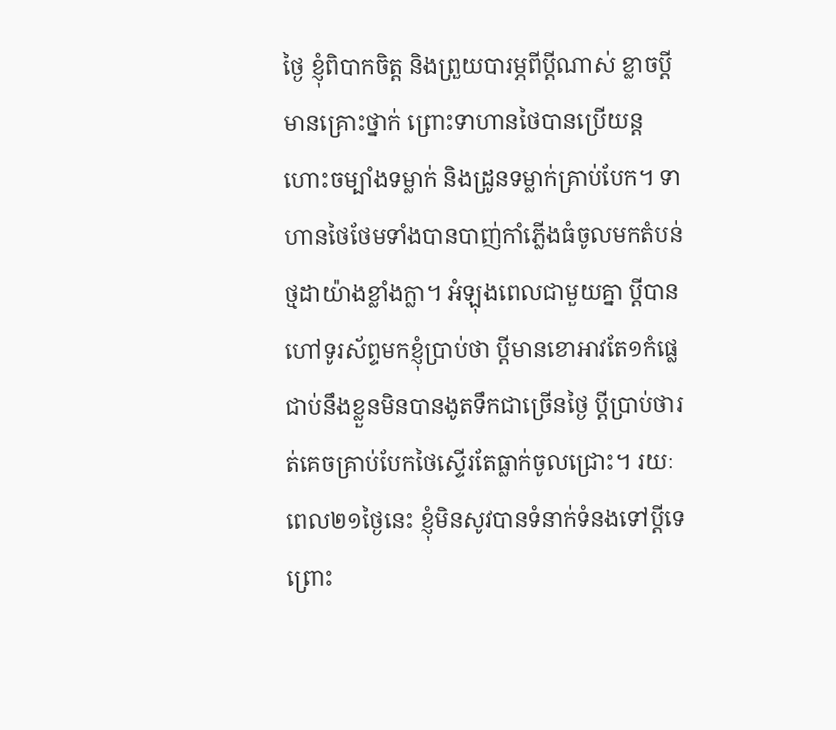ថ្ងៃ ខ្ញុំពិបាកចិត្ត និងព្រួយបារម្ភពីប្ដីណាស់ ខ្លាចប្ដីមានគ្រោះថ្នាក់ ព្រោះទាហានថៃបានប្រើយន្តហោះចម្បាំងទម្លាក់ និងដ្រូនទម្លាក់គ្រាប់បែក។ ទាហានថៃថែមទាំងបានបាញ់កាំភ្លើងធំចូលមកតំបន់ថ្មដាយ៉ាងខ្លាំងក្លា។ អំឡុងពេលជាមួយគ្នា ប្ដីបានហៅទូរស័ព្ទមកខ្ញុំប្រាប់ថា ប្ដីមានខោអាវតែ១កំផ្លេជាប់នឹងខ្លួនមិនបានងូតទឹកជាច្រើនថ្ងៃ ប្ដីប្រាប់ថារត់គេចគ្រាប់បែកថៃស្ទើរតែធ្លាក់ចូលជ្រោះ។ រយៈពេល២១ថ្ងៃនេះ ខ្ញុំមិនសូវបានទំនាក់ទំនងទៅប្ដីទេ ព្រោះ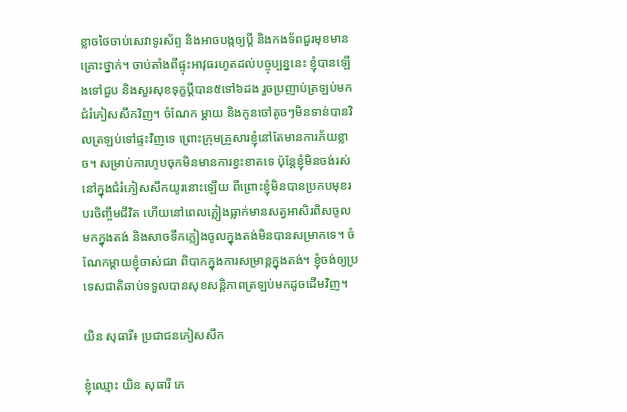ខ្លាចថៃចាប់សេវាទូរស័ព្ទ និងអាចបង្កឲ្យប្ដី និងកងទ័ពជួរមុខមានគ្រោះថ្នាក់។ ចាប់តាំងពីផ្ទុះអាវុធរហូតដល់បច្ចុប្បន្ននេះ ខ្ញុំបានឡើងទៅជួប និងសួរសុខទុក្ខប្ដីបាន៥ទៅ៦ដង រួចប្រញាប់ត្រឡប់មកជំរំភៀសសឹកវិញ។ ចំណែក ម្ដាយ និងកូនចៅតូចៗមិនទាន់បានវិលត្រឡប់ទៅផ្ទះវិញទេ ព្រោះក្រុមគ្រួសារខ្ញុំនៅតែមានការភ័យខ្លាច។ សម្រាប់ការហូបចុកមិនមានការខ្វះខាតទេ ប៉ុន្តែខ្ញុំមិនចង់រស់នៅក្នុងជំរំភៀសសឹកយូរនោះឡើយ ពីព្រោះខ្ញុំមិនបានប្រកបមុខរបរចិញ្ចឹមជីវិត ហើយនៅពេលភ្លៀងធ្លាក់មានសត្វអាសិរពិសចូលមកក្នុងតង់ និងសាចទឹកភ្លៀងចូលក្នុងតង់មិនបានសម្រាកទេ។ ចំណែកម្ដាយខ្ញុំចាស់ជរា ពិបាកក្នុងការសម្រាន្តក្នុងតង់។ ខ្ញុំចង់ឲ្យប្រទេសជាតិឆាប់ទទួលបានសុខសន្តិភាពត្រឡប់មកដូចដើមវិញ។

យិន សុធារី៖ ប្រជាជនភៀសសឹក

ខ្ញុំឈ្មោះ យិន សុធារី ភេ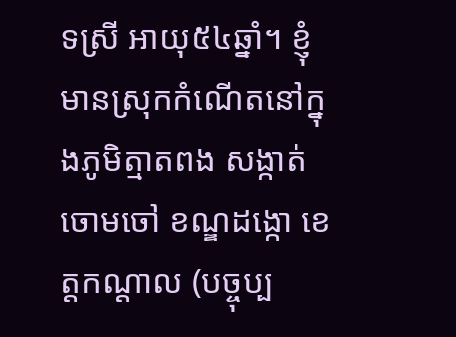ទស្រី អាយុ៥៤ឆ្នាំ។ ខ្ញុំមានស្រុកកំណើតនៅក្នុងភូមិត្មាតពង សង្កាត់ចោមចៅ ខណ្ឌដង្កោ ខេត្តកណ្ដាល (បច្ចុប្ប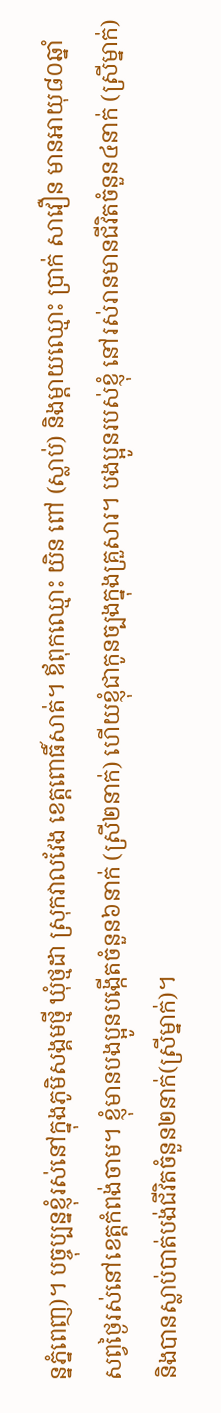ន្នភ្នំពេញ)។ បច្ចុប្បន្នខ្ញុំរស់នៅក្នុងភូមិសង្គមថ្មី ឃុំថ្មដា ស្រុកវាលវែង ខេត្តពោធិ៍សាត់។ ឪពុកឈ្មោះ យិន ពៅ (ស្លាប់) និងម្ដាយឈ្មោះ ប្រាក់ សាវឿន មានអាយុ៨០ឆ្នាំ សព្វថ្ងៃរស់នៅខេត្តកំពង់ចាម។ ខ្ញុំមានបងប្អូនបង្កើតចំនួន៦នាក់ (ស្រី២នាក់) ហើយខ្ញុំជាកូនច្បងក្នុងគ្រួសារ។ បងប្អូនរបស់ខ្ញុំ នៅរស់រានមានជីវិតចំនួន៤នាក់ (ស្រីម្នាក់) និងបានស្លាប់បាត់បង់ជីវិតចំនួន២នាក់(ស្រីម្នាក់)។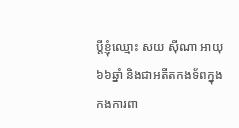ប្ដីខ្ញុំឈ្មោះ សយ ស៊ីណា អាយុ៦៦ឆ្នាំ និងជាអតីតកងទ័ពក្នុងកងការពា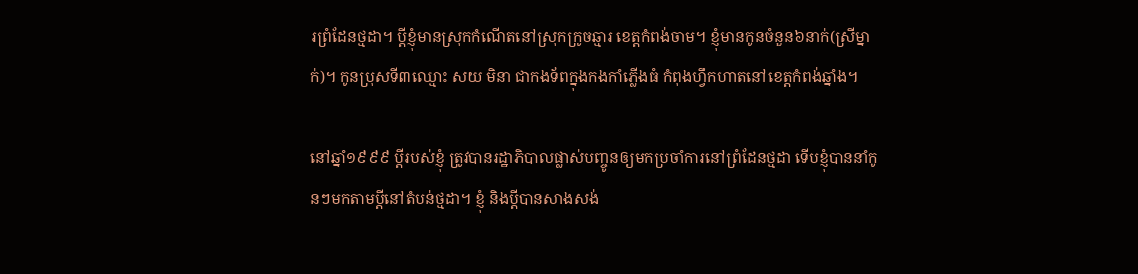រព្រំដែនថ្មដា។ ប្ដីខ្ញុំមានស្រុកកំណើតនៅស្រុកក្រូចឆ្មារ ខេត្តកំពង់ចាម។ ខ្ញុំមានកូនចំនួន៦នាក់(ស្រីម្នាក់)។ កូនប្រុសទី៣ឈ្មោះ សយ មិនា ជាកងទ័ពក្នុងកងកាំភ្លើងធំ កំពុងហ្វឹកហាតនៅខេត្តកំពង់ឆ្នាំង។

នៅឆ្នាំ១៩៩៩ ប្ដីរបស់ខ្ញុំ ត្រូវបានរដ្ឋាភិបាលផ្លាស់បញ្ចូនឲ្យមកប្រចាំការនៅព្រំដែនថ្មដា ទើបខ្ញុំបាននាំកូនៗមកតាមប្ដីនៅតំបន់ថ្មដា។ ខ្ញុំ និងប្ដីបានសាងសង់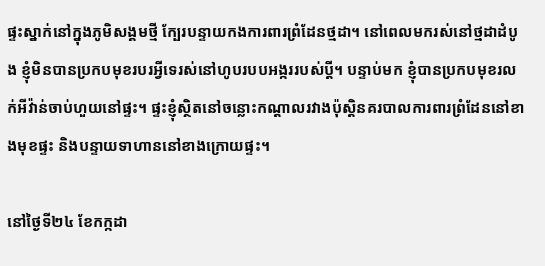ផ្ទះស្នាក់នៅក្នុងភូមិសង្គមថ្មី ក្បែរបន្ទាយកងការពារព្រំដែនថ្មដា។ នៅពេលមករស់នៅថ្មដាដំបូង ខ្ញុំមិនបានប្រកបមុខរបរអ្វីទេរស់នៅហូបរបបអង្កររបស់ប្តី។ បន្ទាប់មក ខ្ញុំបានប្រកបមុខរលក់អីវ៉ាន់ចាប់ហួយនៅផ្ទះ។ ផ្ទះខ្ញុំស្ថិតនៅចន្លោះកណ្ដាលរវាងប៉ុស្តិនគរបាលការពារព្រំដែននៅខាងមុខផ្ទះ និងបន្ទាយទាហាននៅខាងក្រោយផ្ទះ។

នៅថ្ងៃទី២៤ ខែកក្កដា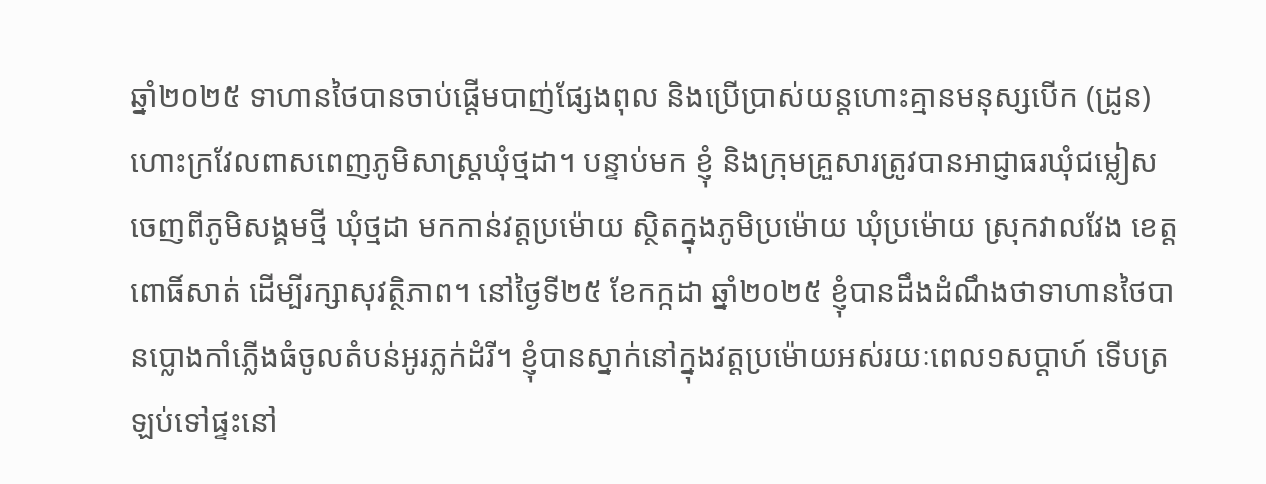ឆ្នាំ២០២៥ ទាហានថៃបានចាប់ផ្ដើមបាញ់ផ្សែងពុល និងប្រើប្រាស់យន្តហោះគ្មានមនុស្សបើក (ដ្រូន) ហោះក្រវែលពាសពេញភូមិសាស្ត្រឃុំថ្មដា។ បន្ទាប់មក ខ្ញុំ និងក្រុមគ្រួសារត្រូវបានអាជ្ញាធរឃុំជម្លៀសចេញពីភូមិសង្គមថ្មី ឃុំថ្មដា មកកាន់វត្តប្រម៉ោយ ស្ថិតក្នុងភូមិប្រម៉ោយ ឃុំប្រម៉ោយ ស្រុកវាលវែង ខេត្តពោធិ៍សាត់ ដើម្បីរក្សាសុវត្ថិភាព។ នៅថ្ងៃទី២៥ ខែកក្កដា ឆ្នាំ២០២៥ ខ្ញុំបានដឹងដំណឹងថាទាហានថៃបានប្លោងកាំភ្លើងធំចូលតំបន់អូរភ្លក់ដំរី។ ខ្ញុំបានស្នាក់នៅក្នុងវត្តប្រម៉ោយអស់រយៈពេល១សប្ដាហ៍ ទើបត្រឡប់ទៅផ្ទះនៅ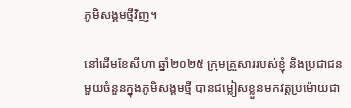ភូមិសង្គមថ្មីវិញ។

នៅដើមខែសីហា ឆ្នាំ២០២៥ ក្រុមគ្រួសាររបស់ខ្ញុំ និងប្រជាជនមួយចំនួនក្នុងភូមិសង្គមថ្មី បានជម្លៀសខ្លួនមកវត្តប្រម៉ោយជា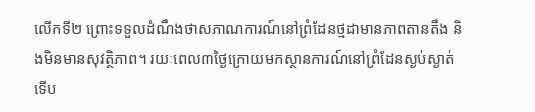លើកទី២ ព្រោះទទួលដំណឹងថាសភាណការណ៍នៅព្រំដែនថ្មដាមានភាពតានតឹង និងមិនមានសុវត្ថិភាព។ រយៈពេល៣ថ្ងៃក្រោយមកស្ថានការណ៍នៅព្រំដែនស្ងប់ស្ងាត់ ទើប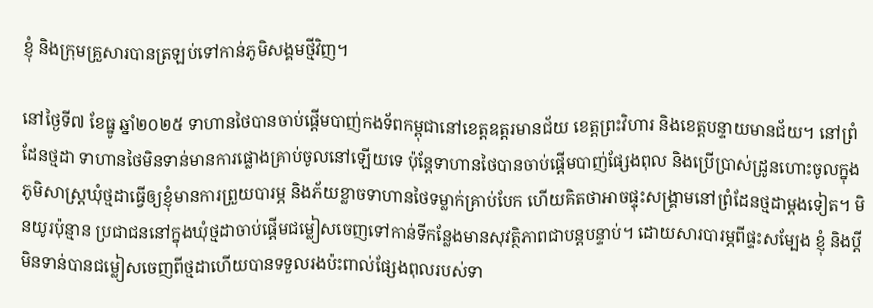ខ្ញុំ និងក្រុមគ្រួសារបានត្រឡប់ទៅកាន់ភូមិសង្គមថ្មីវិញ។

នៅថ្ងៃទី៧ ខែធ្នូ ឆ្នាំ២០២៥ ទាហានថៃបានចាប់ផ្ដើមបាញ់កងទ័ពកម្ពុជានៅខេត្តឧត្ដរមានជ័យ ខេត្តព្រះវិហារ និងខេត្តបន្ទាយមានជ័យ។ នៅព្រំដែនថ្មដា ទាហានថៃមិនទាន់មានការផ្លោងគ្រាប់ចូលនៅឡើយទេ ប៉ុន្តែទាហានថៃបានចាប់ផ្ដើមបាញ់ផ្សែងពុល និងប្រើប្រាស់ដ្រូនហោះចូលក្នុងភូមិសាស្រ្តឃុំថ្មដាធ្វើឲ្យខ្ញុំមានការព្រួយបារម្ភ និងភ័យខ្លាចទាហានថៃទម្លាក់គ្រាប់បែក ហើយគិតថាអាចផ្ទុះសង្រ្គាមនៅព្រំដែនថ្មដាម្ដងទៀត។ មិនយូរប៉ុន្មាន ប្រជាជននៅក្នុងឃុំថ្មដាចាប់ផ្ដើមជម្លៀសចេញទៅកាន់ទីកន្លែងមានសុវត្ថិភាពជាបន្តបន្ទាប់។ ដោយសារបារម្ភពីផ្ទះសម្បែង ខ្ញុំ និងប្ដីមិនទាន់បានជម្លៀសចេញពីថ្មដាហើយបានទទួលរងប៉ះពាល់ផ្សែងពុលរបស់ទា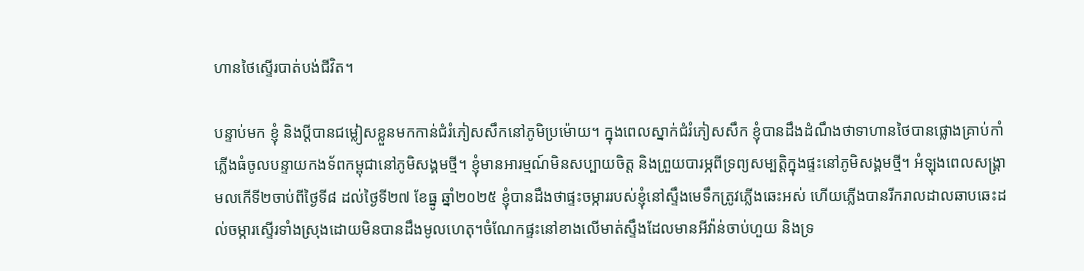ហានថៃស្ទើរបាត់បង់ជីវិត។

បន្ទាប់មក ខ្ញុំ និងប្ដីបានជម្លៀសខ្លួនមកកាន់ជំរំភៀសសឹកនៅភូមិប្រម៉ោយ។ ក្នុងពេលស្នាក់ជំរំភៀសសឹក ខ្ញុំបានដឹងដំណឹងថាទាហានថៃបានផ្លោងគ្រាប់កាំភ្លើងធំចូលបន្ទាយកងទ័ពកម្ពុជានៅភូមិសង្គមថ្មី។ ខ្ញុំមានអារម្មណ៍មិនសប្បាយចិត្ត និងព្រួយបារម្ភពីទ្រព្យសម្បត្តិក្នុងផ្ទះនៅភូមិសង្គមថ្មី។ អំឡុងពេលសង្រ្គាមលកើទី២ចាប់ពីថ្ងៃទី៨ ដល់ថ្ងៃទី២៧ ខែធ្នូ ឆ្នាំ២០២៥ ខ្ញុំបានដឹងថាផ្ទះចម្ការរបស់ខ្ញុំនៅស្ទឹងមេទឹកត្រូវភ្លើងឆេះអស់ ហើយភ្លើងបានរីករាលដាលឆាបឆេះដល់ចម្ការស្ទើរទាំងស្រុងដោយមិនបានដឹងមូលហេតុ។ចំណែកផ្ទះនៅខាងលើមាត់ស្ទឹងដែលមានអីវ៉ាន់ចាប់ហួយ និងទ្រ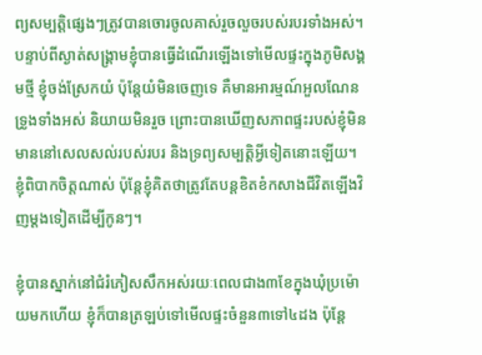ព្យសម្បត្តិផ្សេងៗត្រូវបានចោរចូលគាស់រួចលួចរបស់របរទាំងអស់។ បន្ទាប់ពីស្ងាត់សង្រ្គាមខ្ញុំបានធ្វើដំណើរឡើងទៅមើលផ្ទះក្នុងភូមិសង្គមថ្មី ខ្ញុំចង់ស្រែកយំ ប៉ុន្តែយំមិនចេញទេ គឺមានអារម្មណ៍អួលណែនទ្រូងទាំងអស់ និយាយមិនរួច ព្រោះបានឃើញសភាពផ្ទះរបស់ខ្ញុំមិនមាននៅសេលសល់របស់របរ និងទ្រព្យសម្បត្តិអ្វីទៀតនោះឡើយ។ ខ្ញុំពិបាកចិត្តណាស់ ប៉ុន្តែខ្ញុំគិតថាត្រូវតែបន្តខិតខំកសាងជីវិតឡើងវិញម្ដងទៀតដើម្បីកូនៗ។

ខ្ញុំបានស្នាក់នៅជំរំភៀសសឹកអស់រយៈពេលជាង៣ខែក្នុងឃុំប្រម៉ោយមកហើយ ខ្ញុំក៏បានត្រឡប់ទៅមើលផ្ទះចំនួន៣ទៅ៤ដង ប៉ុន្តែ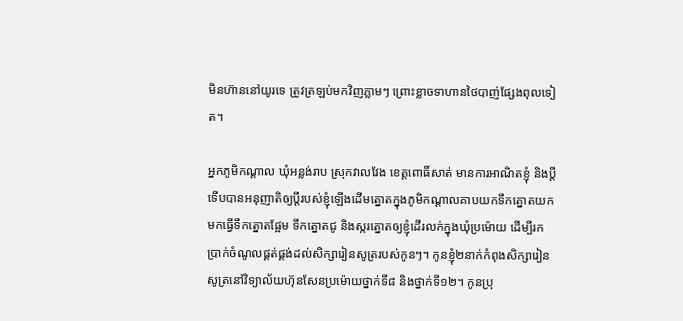មិនហ៊ាននៅយូរទេ ត្រូវត្រឡប់មកវិញភ្លាមៗ ព្រោះខ្លាចទាហានថៃបាញ់ផ្សែងពុលទៀត។

អ្នកភូមិកណ្ដាល ឃុំអន្លង់រាប ស្រុកវាលវែង ខេត្តពោធិ៍សាត់ មានការអាណិតខ្ញុំ និងប្ដី ទើបបានអនុញាតិឲ្យប្ដីរបស់ខ្ញុំឡើងដើមត្នោតក្នុងភូមិកណ្ដាលគាបយកទឹកត្នោតយកមកធ្វើទឹកត្នោតផ្អែម ទឹកត្នោតជូ និងស្ករត្នោតឲ្យខ្ញុំដើរលក់ក្នុងឃុំប្រម៉ោយ ដើម្បីរកប្រាក់ចំណូលផ្គត់ផ្គង់ដល់សិក្សារៀនសូត្ររបស់កូនៗ។ កូនខ្ញុំ២នាក់កំពុងសិក្សារៀនសូត្រនៅវិទ្យាល័យហ៊ុនសែនប្រម៉ោយថ្នាក់ទី៨ និងថ្នាក់ទី១២។ កូនប្រុ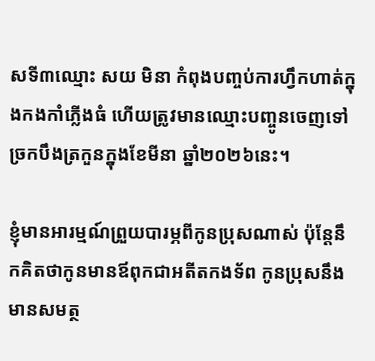សទី៣ឈ្មោះ សយ មិនា កំពុងបញ្ចប់ការហ្វឹកហាត់ក្នុងកងកាំភ្លើងធំ ហើយត្រូវមានឈ្មោះបញ្ចូនចេញទៅច្រកបឹងត្រកួនក្នុងខែមីនា ឆ្នាំ២០២៦នេះ។

ខ្ញុំមានអារម្មណ៍ព្រួយបារម្ភពីកូនប្រុសណាស់ ប៉ុន្តែនឹកគិតថាកូនមានឪពុកជាអតីតកងទ័ព កូនប្រុសនឹងមានសមត្ថ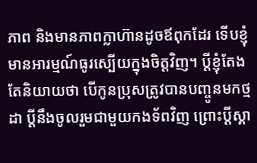ភាព និងមានភាពក្លាហ៊ានដូចឪពុកដែរ ទើបខ្ញុំមានអារម្មណ៍ធូរស្បើយក្នុងចិត្តវិញ។ ប្ដីខ្ញុំតែងតែនិយាយថា បើកូនប្រុសត្រូវបានបញ្ចូនមកថ្មដា ប្ដីនឹងចូលរួមជាមួយកងទ័ពវិញ ព្រោះប្ដីស្គា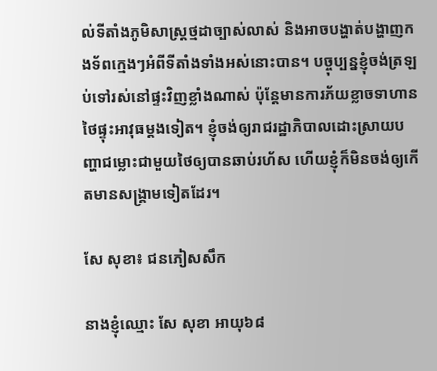ល់ទីតាំងភូមិសាស្រ្តថ្មដាច្បាស់លាស់ និងអាចបង្ហាត់បង្ហាញកងទ័ពក្មេងៗអំពីទីតាំងទាំងអស់នោះបាន។ បច្ចុប្បន្នខ្ញុំចង់ត្រឡប់ទៅរស់នៅផ្ទះវិញខ្លាំងណាស់ ប៉ុន្តែមានការភ័យខ្លាចទាហានថៃផ្ទុះអាវុធម្តងទៀត។ ខ្ញុំចង់ឲ្យរាជរដ្ឋាភិបាលដោះស្រាយបញ្ហាជម្លោះជាមួយថៃឲ្យបានឆាប់រហ័ស ហើយខ្ញុំក៏មិនចង់ឲ្យកើតមានសង្រ្គាមទៀតដែរ។

សែ សុខា៖ ជនភៀសសឹក

នាងខ្ញុំឈ្មោះ សែ សុខា អាយុ៦៨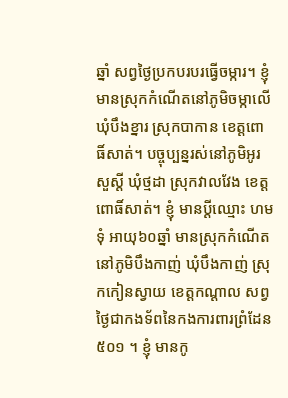ឆ្នាំ សព្វថ្ងៃប្រកបរបរធ្វើចម្ការ។ ខ្ញុំ មានស្រុកកំណើតនៅភូមិចម្កាលើ ឃុំបឹងខ្នារ ស្រុកបាកាន ខេត្តពោធិ៍សាត់។ បច្ចុប្បន្នរស់នៅភូមិអូរសួស្ដី ឃុំថ្មដា ស្រុកវាលវែង ខេត្តពោធិ៍សាត់។ ខ្ញុំ មានប្ដីឈ្មោះ ហម ទុំ អាយុ៦០ឆ្នាំ មានស្រុកកំណើតនៅភូមិបឹងកាញ់ ឃុំបឹងកាញ់ ស្រុកកៀនស្វាយ ខេត្តកណ្ដាល សព្វថ្ងៃជាកងទ័ពនៃកងការពារព្រំដែន៥០១ ។ ខ្ញុំ មានកូ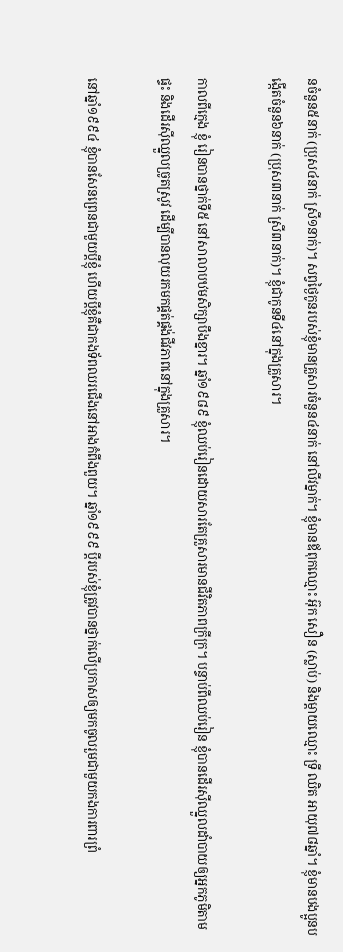នចំនួន៥នាក់ (ប្រុស៤នាក់ ស្រី១នាក់)។ សព្វថ្ងៃកូនរបស់ខ្ញុំមានគ្រួសារចំនួន៤នាក់ នៅលីវម្នាក់។ ខ្ញុំមានឪពុកឈ្មោះ អ៊ុក សឿន (ស្លាប់) និងម្ដាយឈ្មោះ ទ្រី ឈិត អាយុ៧៨ឆ្នាំ។ ខ្ញុំមានបងប្អូនបង្កើតចំនួន៦នាក់ (ប្រុស៣នាក់ ស្រី៣នាក់)។ ខ្ញុំជាកូនទី៤នៅក្នុងគ្រួសារ។

កាលពីក្មេង ខ្ញុំ រៀនបានថ្នាក់ទី៥ នៅសាលាបឋមសិក្សាបឹងខ្នារ។ ឆ្នាំ១៩៨៩ ខ្ញុំឈប់រៀនដោយសារតែគ្រួសារមានជីវិតភាពក្រីក្រ។ បន្ទាប់ពីឈប់រៀន ខ្ញុំបានដើរស៊ីឈ្នួលដាំបាយឲ្យអ្នកភូមិតាមផ្ទះ និងដើរស៊ីឈ្នួលច្រូតស្រូវ ដើម្បីបានលុយរកមកផ្គត់ផ្គង់ជីវភាពនៅក្នុងគ្រួសារ។

នៅឆ្នាំ១៩៩៤ ខ្ញុំបានសែនព្រេនជាមួយប្ដីខ្ញុំ ហើយប្ដីខ្ញុំគឺជាកងទ័ពឈរជើងនៅអាងកំពីងពួយ។ ឆ្នាំ១៩៩៩ ប្ដីរបស់ខ្ញុំត្រូវបានថ្នាក់លើប្រកាសឲ្យមកចូលរួមជាមួយកងការពារព្រំ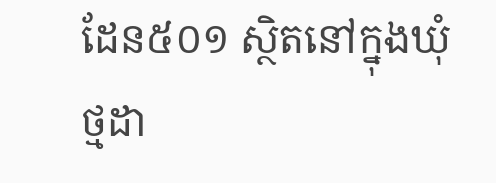ដែន៥០១ ស្ថិតនៅក្នុងឃុំថ្មដា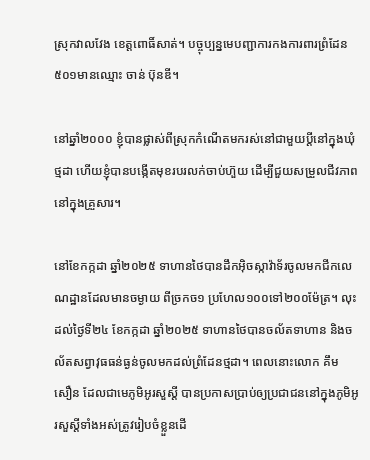ស្រុកវាលវែង ខេត្តពោធិ៍សាត់។ បច្ចុប្បន្នមេបញ្ជាការកងការពារព្រំដែន៥០១មានឈ្មោះ ចាន់ ប៊ុនឌី។

នៅឆ្នាំ២០០០ ខ្ញុំបានផ្លាស់ពីស្រុកកំណើតមករស់នៅជាមួយប្ដីនៅក្នុងឃុំថ្មដា ហើយខ្ញុំបានបង្កើតមុខរបរលក់ចាប់ហ៊ួយ ដើម្បីជួយសម្រួលជីវភាពនៅក្នុងគ្រួសារ។

នៅខែកក្កដា ឆ្នាំ២០២៥ ទាហានថៃបានដឹកអ៊ិចស្កាវ៉ាទ័រចូលមកជីកលេណដ្ឋានដែលមានចម្ងាយ ពីច្រកច១ ប្រហែល១០០ទៅ២០០ម៉ែត្រ។ លុះដល់ថ្ងៃទី២៤ ខែកក្កដា ឆ្នាំ២០២៥ ទាហានថៃបានចល័តទាហាន និងចល័តសព្វាវុធធន់ធ្ងន់ចូលមកដល់ព្រំដែនថ្មដា។ ពេលនោះលោក គឹម សឿន ដែលជាមេភូមិអូរសួស្ដី បានប្រកាសប្រាប់ឲ្យប្រជាជននៅក្នុងភូមិអូរសួស្ដីទាំងអស់ត្រូវរៀបចំខ្លួនដើ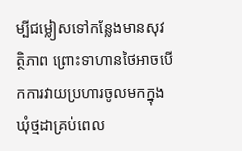ម្បីជម្លៀសទៅកន្លែងមានសុវត្ថិភាព ព្រោះទាហានថៃអាចបើកការវាយប្រហារចូលមកក្នុងឃុំថ្មដាគ្រប់ពេល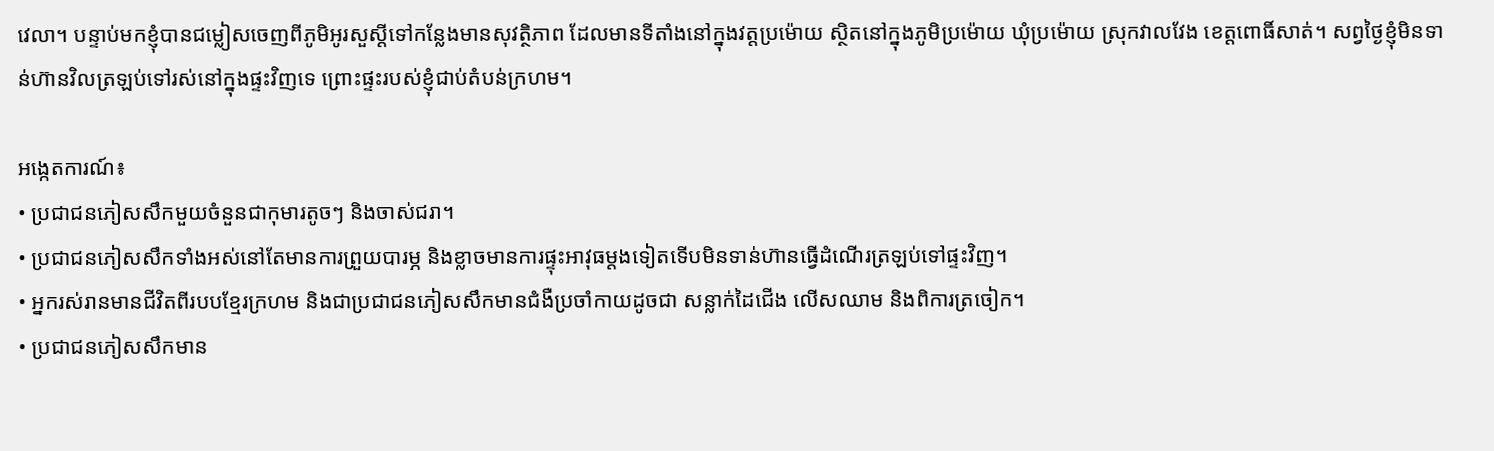វេលា។ បន្ទាប់មកខ្ញុំបានជម្លៀសចេញពីភូមិអូរសួស្ដីទៅកន្លែងមានសុវត្ថិភាព ដែលមានទីតាំងនៅក្នុងវត្តប្រម៉ោយ ស្ថិតនៅក្នុងភូមិប្រម៉ោយ ឃុំប្រម៉ោយ ស្រុកវាលវែង ខេត្តពោធិ៍សាត់។ សព្វថ្ងៃខ្ញុំមិនទាន់ហ៊ានវិលត្រឡប់ទៅរស់នៅក្នុងផ្ទះវិញទេ ព្រោះផ្ទះរបស់ខ្ញុំជាប់តំបន់ក្រហម។

អង្កេតការណ៍៖
• ប្រជាជនភៀសសឹកមួយចំនួនជាកុមារតូចៗ និងចាស់ជរា។
• ប្រជាជនភៀសសឹកទាំងអស់នៅតែមានការព្រួយបារម្ភ និងខ្លាចមានការផ្ទុះអាវុធម្ដងទៀតទើបមិនទាន់ហ៊ានធ្វើដំណើរត្រឡប់ទៅផ្ទះវិញ។
• អ្នករស់រានមានជីវិតពីរបបខ្មែរក្រហម និងជាប្រជាជនភៀសសឹកមានជំងឺប្រចាំកាយដូចជា សន្លាក់ដៃជើង លើសឈាម និងពិការត្រចៀក។
• ប្រជាជនភៀសសឹកមាន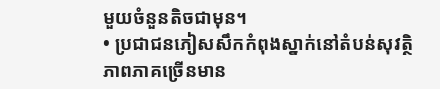មួយចំនួនតិចជាមុន។
• ប្រជាជនភៀសសឹកកំពុងស្នាក់នៅតំបន់សុវត្ថិភាពភាគច្រើនមាន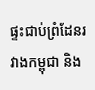ផ្ទះជាប់ព្រំដែនរវាងកម្ពុជា និង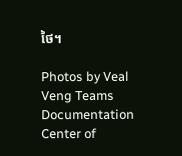ថៃ។

Photos by Veal Veng Teams
Documentation Center of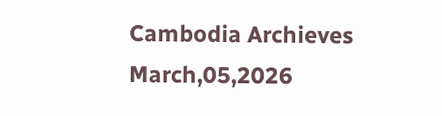Cambodia Archieves
March,05,2026